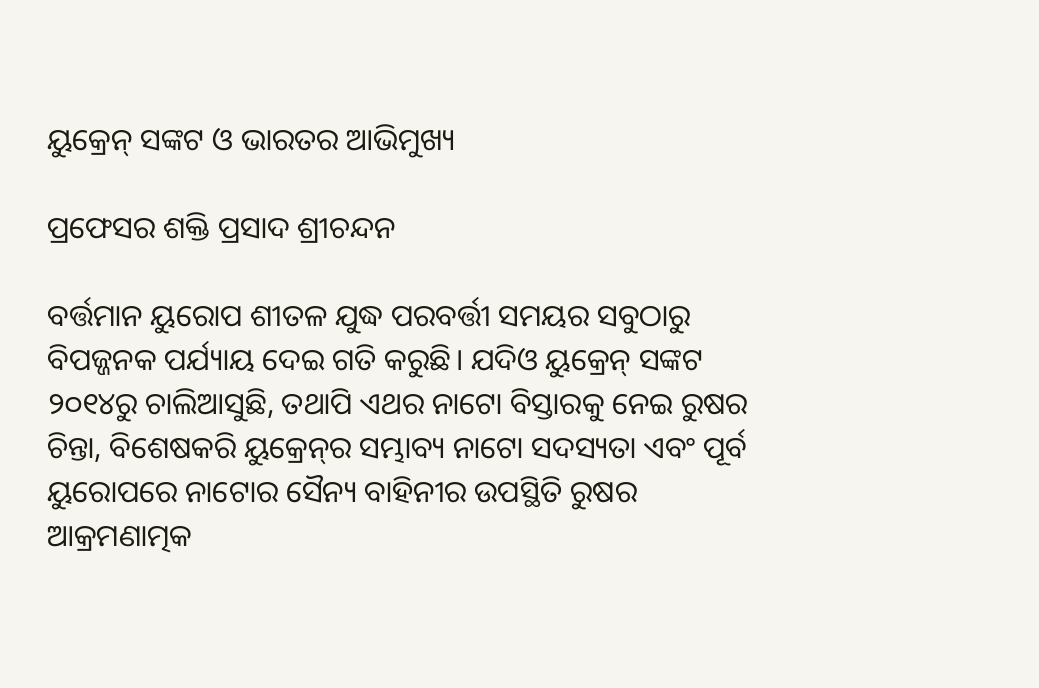ୟୁକ୍ରେନ୍‌ ସଙ୍କଟ ଓ ଭାରତର ଆଭିମୁଖ୍ୟ

ପ୍ରଫେସର ଶକ୍ତି ପ୍ରସାଦ ଶ୍ରୀଚନ୍ଦନ

ବର୍ତ୍ତମାନ ୟୁରୋପ ଶୀତଳ ଯୁଦ୍ଧ ପରବର୍ତ୍ତୀ ସମୟର ସବୁଠାରୁ ବିପଜ୍ଜନକ ପର୍ଯ୍ୟାୟ ଦେଇ ଗତି କରୁଛି। ଯଦିଓ ୟୁକ୍ରେନ୍‌ ସଙ୍କଟ ୨୦୧୪ରୁ ଚାଲିଆସୁଛି, ତଥାପି ଏଥର ନାଟୋ ବିସ୍ତାରକୁ ନେଇ ରୁଷର ଚିନ୍ତା, ବିଶେଷକରି ୟୁକ୍ରେନ୍‌ର ସମ୍ଭାବ୍ୟ ନାଟୋ ସଦସ୍ୟତା ଏବଂ ପୂର୍ବ ୟୁରୋପରେ ନାଟୋର ସୈନ୍ୟ ବାହିନୀର ଉପସ୍ଥିତି ରୁଷର ଆକ୍ରମଣାତ୍ମକ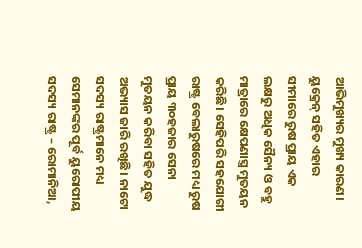ଆଭିମୁଖ୍ୟର ମୁଖ୍ୟ କାରଣ। ୟୁକ୍ରେନ୍‌ ସହିତ ଏହାର ସୀମାରେ ରୁଷ ପ୍ରାୟ ଏକ ଲକ୍ଷରୁ ଅଧିକ ସୈନ୍ୟ ଓ ବହୁ ମାତ୍ରାରେ କ୍ଷେପଣାସ୍ତ୍ର ମୁତୟନ କରିଛି। ସେହିପରି ସହଯୋଗୀ ରାଷ୍ଟ୍ର ବେଲାରୁଷରେ ମଧ୍ୟ ରୁଷ ପ୍ରାୟ ୩୦ହଜାର ସେନା ମୁତୟନ କରିବା ସହିତ ଯୁଦ୍ଧ ଅଭ୍ୟାସ ଜାରି ରଖିଛି। ନାଟୋ ସଦସ୍ୟ ରାଷ୍ଟ୍ରମାନେ ମଧ୍ୟ ସେମାନଙ୍କର ପୂର୍ବ ୟୁରୋପୀୟ ସଦସ୍ୟ ରାଷ୍ଟ୍ର – ରୋମାନିଆ,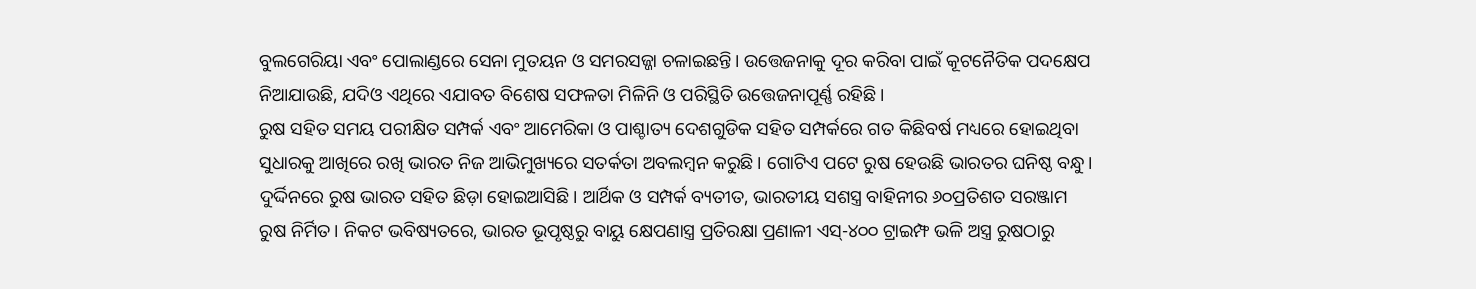ବୁଲଗେରିୟା ଏବଂ ପୋଲାଣ୍ଡରେ ସେନା ମୁତୟନ ଓ ସମରସଜ୍ଜା ଚଳାଇଛନ୍ତି। ଉତ୍ତେଜନାକୁ ଦୂର କରିବା ପାଇଁ କୂଟନୈତିକ ପଦକ୍ଷେପ ନିଆଯାଉଛି, ଯଦିଓ ଏଥିରେ ଏଯାବତ ବିଶେଷ ସଫଳତା ମିଳିନି ଓ ପରିସ୍ଥିତି ଉତ୍ତେଜନାପୂର୍ଣ୍ଣ ରହିଛି।
ରୁଷ ସହିତ ସମୟ ପରୀକ୍ଷିତ ସମ୍ପର୍କ ଏବଂ ଆମେରିକା ଓ ପାଶ୍ଚାତ୍ୟ ଦେଶଗୁଡିକ ସହିତ ସମ୍ପର୍କରେ ଗତ କିଛିବର୍ଷ ମଧ୍ୟରେ ହୋଇଥିବା ସୁଧାରକୁ ଆଖିରେ ରଖି ଭାରତ ନିଜ ଆଭିମୁଖ୍ୟରେ ସତର୍କତା ଅବଲମ୍ବନ କରୁଛି। ଗୋଟିଏ ପଟେ ରୁଷ ହେଉଛି ଭାରତର ଘନିଷ୍ଠ ବନ୍ଧୁ। ଦୁର୍ଦ୍ଦିନରେ ରୁଷ ଭାରତ ସହିତ ଛିଡ଼ା ହୋଇଆସିଛି। ଆର୍ଥିକ ଓ ସମ୍ପର୍କ ବ୍ୟତୀତ, ଭାରତୀୟ ସଶସ୍ତ୍ର ବାହିନୀର ୬୦ପ୍ରତିଶତ ସରଞ୍ଜାମ ରୁଷ ନିର୍ମିତ। ନିକଟ ଭବିଷ୍ୟତରେ, ଭାରତ ଭୂପୃଷ୍ଠରୁ ବାୟୁ କ୍ଷେପଣାସ୍ତ୍ର ପ୍ରତିରକ୍ଷା ପ୍ରଣାଳୀ ଏସ୍‌-୪୦୦ ଟ୍ରାଇମ୍ଫ ଭଳି ଅସ୍ତ୍ର ରୁଷଠାରୁ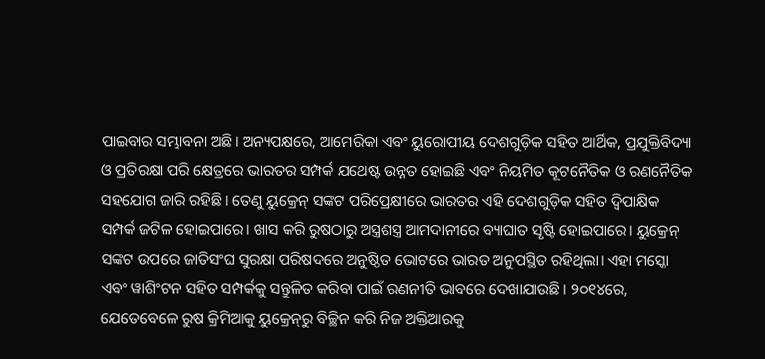ପାଇବାର ସମ୍ଭାବନା ଅଛି। ଅନ୍ୟପକ୍ଷରେ, ଆମେରିକା ଏବଂ ୟୁରୋପୀୟ ଦେଶଗୁଡ଼ିକ ସହିତ ଆର୍ଥିକ, ପ୍ରଯୁକ୍ତିବିଦ୍ୟା ଓ ପ୍ରତିରକ୍ଷା ପରି କ୍ଷେତ୍ରରେ ଭାରତର ସମ୍ପର୍କ ଯଥେଷ୍ଟ ଉନ୍ନତ ହୋଇଛି ଏବଂ ନିୟମିତ କୂଟନୈତିକ ଓ ରଣନୈତିକ ସହଯୋଗ ଜାରି ରହିଛି। ତେଣୁ ୟୁକ୍ରେନ୍‌ ସଙ୍କଟ ପରିପ୍ରେକ୍ଷୀରେ ଭାରତର ଏହି ଦେଶଗୁଡ଼ିକ ସହିତ ଦ୍ୱିପାକ୍ଷିକ ସମ୍ପର୍କ ଜଟିଳ ହୋଇପାରେ। ଖାସ କରି ରୁଷଠାରୁ ଅସ୍ତ୍ରଶସ୍ତ୍ର ଆମଦାନୀରେ ବ୍ୟାଘାତ ସୃଷ୍ଟି ହୋଇପାରେ। ୟୁକ୍ରେନ୍‌ ସଙ୍କଟ ଉପରେ ଜାତିସଂଘ ସୁରକ୍ଷା ପରିଷଦରେ ଅନୁଷ୍ଠିତ ଭୋଟରେ ଭାରତ ଅନୁପସ୍ଥିତ ରହିଥିଲା। ଏହା ମସ୍କୋ ଏବଂ ୱାଶିଂଟନ ସହିତ ସମ୍ପର୍କକୁ ସନ୍ତୁଳିତ କରିବା ପାଇଁ ରଣନୀତି ଭାବରେ ଦେଖାଯାଉଛି। ୨୦୧୪ରେ, ଯେତେବେଳେ ରୁଷ କ୍ରିମିଆକୁ ୟୁକ୍ରେନ୍‌ରୁ ବିଚ୍ଛିନ କରି ନିଜ ଅକ୍ତିଆରକୁ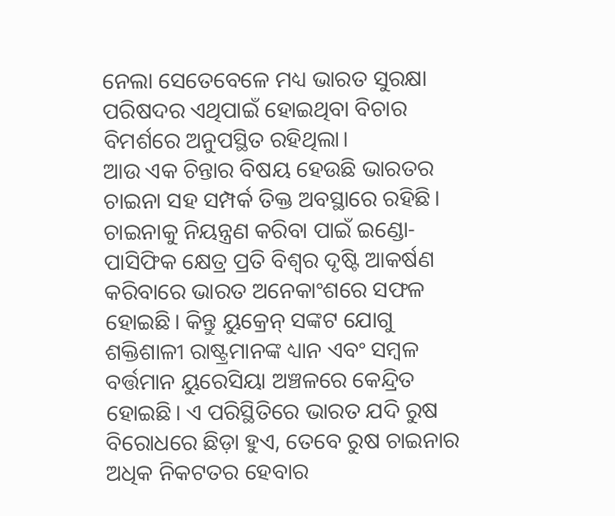ନେଲା ସେତେବେଳେ ମଧ୍ୟ ଭାରତ ସୁରକ୍ଷା ପରିଷଦର ଏଥିପାଇଁ ହୋଇଥିବା ବିଚାର ବିମର୍ଶରେ ଅନୁପସ୍ଥିତ ରହିଥିଲା।
ଆଉ ଏକ ଚିନ୍ତାର ବିଷୟ ହେଉଛି ଭାରତର ଚାଇନା ସହ ସମ୍ପର୍କ ତିକ୍ତ ଅବସ୍ଥାରେ ରହିଛି। ଚାଇନାକୁ ନିୟନ୍ତ୍ରଣ କରିବା ପାଇଁ ଇଣ୍ଡୋ-ପାସିଫିକ କ୍ଷେତ୍ର ପ୍ରତି ବିଶ୍ୱର ଦୃଷ୍ଟି ଆକର୍ଷଣ କରିବାରେ ଭାରତ ଅନେକାଂଶରେ ସଫଳ ହୋଇଛି। କିନ୍ତୁ ୟୁକ୍ରେନ୍‌ ସଙ୍କଟ ଯୋଗୁ ଶକ୍ତିଶାଳୀ ରାଷ୍ଟ୍ରମାନଙ୍କ ଧ୍ୟାନ ଏବଂ ସମ୍ବଳ ବର୍ତ୍ତମାନ ୟୁରେସିୟା ଅଞ୍ଚଳରେ କେନ୍ଦ୍ରିତ ହୋଇଛି। ଏ ପରିସ୍ଥିତିରେ ଭାରତ ଯଦି ରୁଷ ବିରୋଧରେ ଛିଡ଼ା ହୁଏ, ତେବେ ରୁଷ ଚାଇନାର ଅଧିକ ନିକଟତର ହେବାର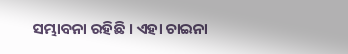ସମ୍ଭାବନା ରହିଛି । ଏହା ଚାଇନା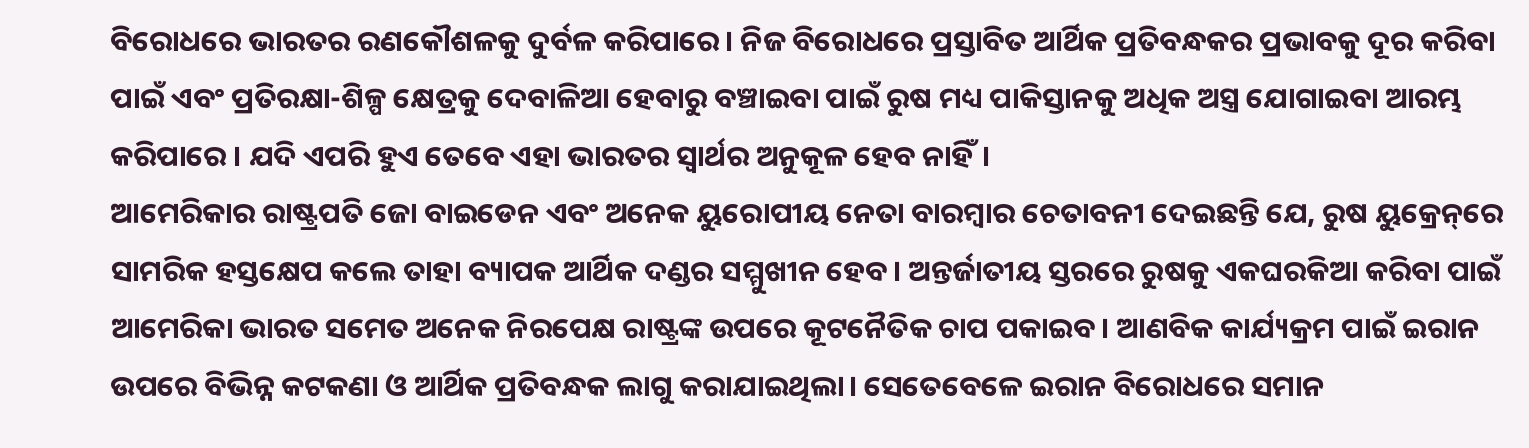ବିରୋଧରେ ଭାରତର ରଣକୌଶଳକୁ ଦୁର୍ବଳ କରିପାରେ। ନିଜ ବିରୋଧରେ ପ୍ରସ୍ତାବିତ ଆର୍ଥିକ ପ୍ରତିବନ୍ଧକର ପ୍ରଭାବକୁ ଦୂର କରିବା ପାଇଁ ଏବଂ ପ୍ରତିରକ୍ଷା-ଶିଳ୍ପ କ୍ଷେତ୍ରକୁ ଦେବାଳିଆ ହେବାରୁ ବଞ୍ଚାଇବା ପାଇଁ ରୁଷ ମଧ୍ୟ ପାକିସ୍ତାନକୁ ଅଧିକ ଅସ୍ତ୍ର ଯୋଗାଇବା ଆରମ୍ଭ କରିପାରେ । ଯଦି ଏପରି ହୁଏ ତେବେ ଏହା ଭାରତର ସ୍ବାର୍ଥର ଅନୁକୂଳ ହେବ ନାହିଁ।
ଆମେରିକାର ରାଷ୍ଟ୍ରପତି ଜୋ ବାଇଡେନ ଏବଂ ଅନେକ ୟୁରୋପୀୟ ନେତା ବାରମ୍ବାର ଚେତାବନୀ ଦେଇଛନ୍ତି ଯେ, ରୁଷ ୟୁକ୍ରେନ୍‌ରେ ସାମରିକ ହସ୍ତକ୍ଷେପ କଲେ ତାହା ବ୍ୟାପକ ଆର୍ଥିକ ଦଣ୍ଡର ସମ୍ମୁଖୀନ ହେବ। ଅନ୍ତର୍ଜାତୀୟ ସ୍ତରରେ ରୁଷକୁ ଏକଘରକିଆ କରିବା ପାଇଁ ଆମେରିକା ଭାରତ ସମେତ ଅନେକ ନିରପେକ୍ଷ ରାଷ୍ଟ୍ରଙ୍କ ଉପରେ କୂଟନୈତିକ ଚାପ ପକାଇବ। ଆଣବିକ କାର୍ଯ୍ୟକ୍ରମ ପାଇଁ ଇରାନ ଉପରେ ବିଭିନ୍ନ କଟକଣା ଓ ଆର୍ଥିକ ପ୍ରତିବନ୍ଧକ ଲାଗୁ କରାଯାଇଥିଲା। ସେତେବେଳେ ଇରାନ ବିରୋଧରେ ସମାନ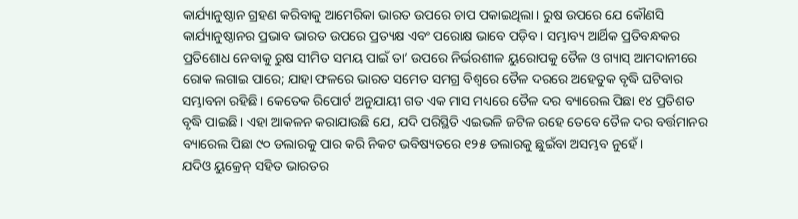କାର୍ଯ୍ୟାନୁଷ୍ଠାନ ଗ୍ରହଣ କରିବାକୁ ଆମେରିକା ଭାରତ ଉପରେ ଚାପ ପକାଇଥିଲା। ରୁଷ ଉପରେ ଯେ କୌଣସି କାର୍ଯ୍ୟାନୁଷ୍ଠାନର ପ୍ରଭାବ ଭାରତ ଉପରେ ପ୍ରତ୍ୟକ୍ଷ ଏବଂ ପରୋକ୍ଷ ଭାବେ ପଡ଼ିବ। ସମ୍ଭାବ୍ୟ ଆର୍ଥିକ ପ୍ରତିବନ୍ଧକର ପ୍ରତିଶୋଧ ନେବାକୁ ରୁଷ ସୀମିତ ସମୟ ପାଇଁ ତା’ ଉପରେ ନିର୍ଭରଶୀଳ ୟୁରୋପକୁ ତୈଳ ଓ ଗ୍ୟାସ୍‌ ଆମଦାନୀରେ ରୋକ ଲଗାଇ ପାରେ; ଯାହା ଫଳରେ ଭାରତ ସମେତ ସମଗ୍ର ବିଶ୍ୱରେ ତୈଳ ଦରରେ ଅହେତୁକ ବୃଦ୍ଧି ଘଟିବାର ସମ୍ଭାବନା ରହିଛି। କେତେକ ରିପୋର୍ଟ ଅନୁଯାୟୀ ଗତ ଏକ ମାସ ମଧ୍ୟରେ ତୈଳ ଦର ବ୍ୟାରେଲ ପିଛା ୧୪ ପ୍ରତିଶତ ବୃଦ୍ଧି ପାଇଛି। ଏହା ଆକଳନ କରାଯାଉଛି ଯେ, ଯଦି ପରିସ୍ଥିତି ଏଇଭଳି ଜଟିଳ ରହେ ତେବେ ତୈଳ ଦର ବର୍ତ୍ତମାନର ବ୍ୟାରେଲ ପିଛା ୯୦ ଡଲାରକୁ ପାର କରି ନିକଟ ଭବିଷ୍ୟତରେ ୧୨୫ ଡଲାରକୁ ଛୁଇଁବା ଅସମ୍ଭବ ନୁହେଁ।
ଯଦିଓ ୟୁକ୍ରେନ୍‌ ସହିତ ଭାରତର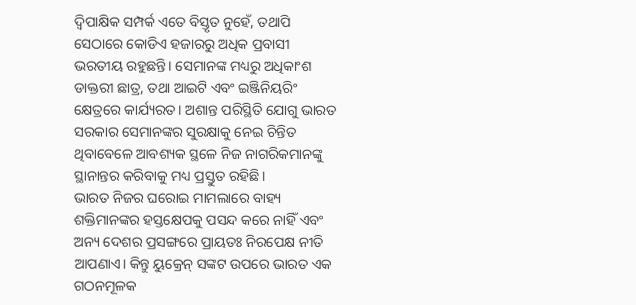ଦ୍ୱିପାକ୍ଷିକ ସମ୍ପର୍କ ଏତେ ବିସ୍ତୃତ ନୁହେଁ, ତଥାପି ସେଠାରେ କୋଡିଏ ହଜାରରୁ ଅଧିକ ପ୍ରବାସୀ ଭରତୀୟ ରହୁଛନ୍ତି। ସେମାନଙ୍କ ମଧ୍ୟରୁ ଅଧିକାଂଶ ଡାକ୍ତରୀ ଛାତ୍ର, ତଥା ଆଇଟି ଏବଂ ଇଞ୍ଜିନିୟରିଂ କ୍ଷେତ୍ରରେ କାର୍ଯ୍ୟରତ। ଅଶାନ୍ତ ପରିସ୍ଥିତି ଯୋଗୁ ଭାରତ ସରକାର ସେମାନଙ୍କର ସୁରକ୍ଷାକୁ ନେଇ ଚିନ୍ତିତ ଥିବାବେଳେ ଆବଶ୍ୟକ ସ୍ଥଳେ ନିଜ ନାଗରିକମାନଙ୍କୁ ସ୍ଥାନାନ୍ତର କରିବାକୁ ମଧ୍ୟ ପ୍ରସ୍ତୁତ ରହିଛି।
ଭାରତ ନିଜର ଘରୋଇ ମାମଲାରେ ବାହ୍ୟ ଶକ୍ତିମାନଙ୍କର ହସ୍ତକ୍ଷେପକୁ ପସନ୍ଦ କରେ ନାହିଁ ଏବଂ ଅନ୍ୟ ଦେଶର ପ୍ରସଙ୍ଗରେ ପ୍ରାୟତଃ ନିରପେକ୍ଷ ନୀତି ଆପଣାଏ। କିନ୍ତୁ ୟୁକ୍ରେନ୍‌ ସଙ୍କଟ ଉପରେ ଭାରତ ଏକ ଗଠନମୂଳକ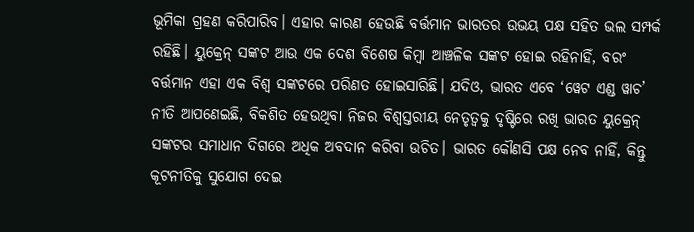ଭୂମିକା ଗ୍ରହଣ କରିପାରିବ। ଏହାର କାରଣ ହେଉଛି ବର୍ତ୍ତମାନ ଭାରତର ଉଭୟ ପକ୍ଷ ସହିତ ଭଲ ସମ୍ପର୍କ ରହିଛି। ୟୁକ୍ରେନ୍‌ ସଙ୍କଟ ଆଉ ଏକ ଦେଶ ବିଶେଷ କିମ୍ବା ଆଞ୍ଚଳିକ ସଙ୍କଟ ହୋଇ ରହିନାହିଁ, ବରଂ ବର୍ତ୍ତମାନ ଏହା ଏକ ବିଶ୍ୱ ସଙ୍କଟରେ ପରିଣତ ହୋଇସାରିଛି। ଯଦିଓ, ଭାରତ ଏବେ ‘ୱେଟ ଏଣ୍ଡ ୱାଚ’ ନୀତି ଆପଣେଇଛି, ବିକଶିତ ହେଉଥିବା ନିଜର ବିଶ୍ୱସ୍ତରୀୟ ନେତୃତ୍ୱକୁ ଦୃଷ୍ଟିରେ ରଖି ଭାରତ ୟୁକ୍ରେନ୍‌ ସଙ୍କଟର ସମାଧାନ ଦିଗରେ ଅଧିକ ଅବଦାନ କରିବା ଉଚିତ। ଭାରତ କୌଣସି ପକ୍ଷ ନେବ ନାହିଁ, କିନ୍ତୁ କୂଟନୀତିକୁ ସୁଯୋଗ ଦେଇ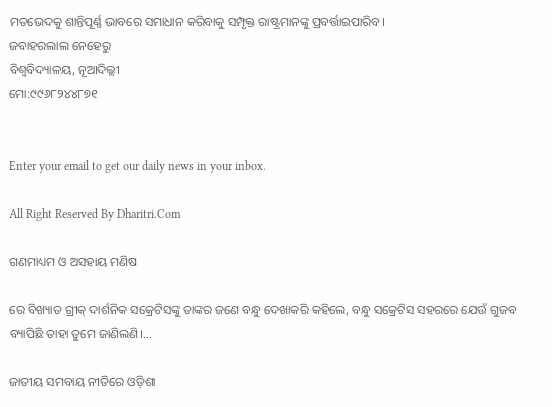ମତଭେଦକୁ ଶାନ୍ତିପୂର୍ଣ୍ଣ ଭାବରେ ସମାଧାନ କରିବାକୁ ସମ୍ପୃକ୍ତ ରାଷ୍ଟ୍ରମାନଙ୍କୁ ପ୍ରବର୍ତ୍ତାଇପାରିବ।
ଜବାହରଲାଲ ନେହେରୁ
ବିଶ୍ୱବିଦ୍ୟାଳୟ, ନୂଆଦିଲ୍ଲୀ
ମୋ:୯୯୬୮୨୪୪୮୭୧


Enter your email to get our daily news in your inbox.

All Right Reserved By Dharitri.Com

ଗଣମାଧ୍ୟମ ଓ ଅସହାୟ ମଣିଷ

ରେ ବିଖ୍ୟାତ ଗ୍ରୀକ୍‌ ଦାର୍ଶନିକ ସକ୍ରେଟିସଙ୍କୁ ତାଙ୍କର ଜଣେ ବନ୍ଧୁ ଦେଖାକରି କହିଲେ, ବନ୍ଧୁ ସକ୍ରେଟିସ ସହରରେ ଯେଉଁ ଗୁଜବ ବ୍ୟାପିଛି ତାହା ତୁମେ ଜାଣିଲଣି।...

ଜାତୀୟ ସମବାୟ ନୀତିରେ ଓଡ଼ିଶା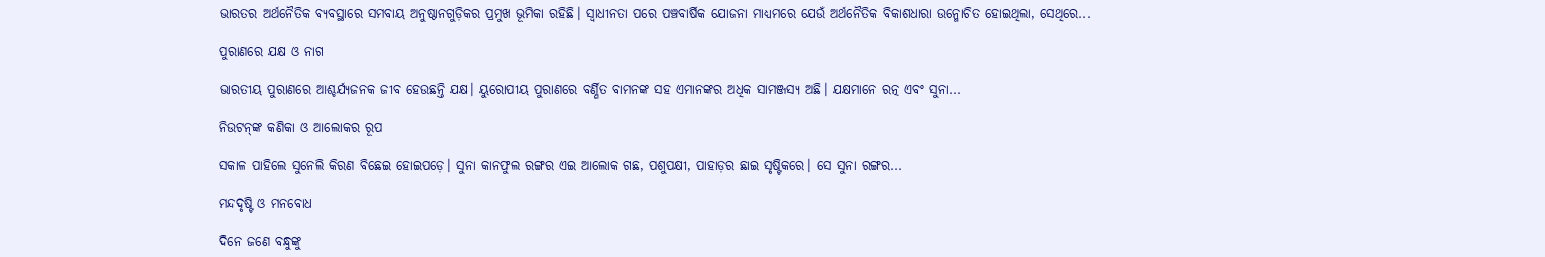ଭାରତର ଅର୍ଥନୈତିକ ବ୍ୟବସ୍ଥାରେ ସମବାୟ ଅନୁଷ୍ଠାନଗୁଡ଼ିକର ପ୍ରମୁଖ ଭୂମିକା ରହିଛି। ସ୍ବାଧୀନତା ପରେ ପଞ୍ଚବାର୍ଷିକ ଯୋଜନା ମାଧ୍ୟମରେ ଯେଉଁ ଅର୍ଥନୈତିକ ବିକାଶଧାରା ଉନ୍ମୋଚିତ ହୋଇଥିଲା, ସେଥିରେ...

ପୁରାଣରେ ଯକ୍ଷ ଓ ନାଗ

ଭାରତୀୟ ପୁରାଣରେ ଆଶ୍ଚର୍ଯ୍ୟଜନକ ଜୀବ ହେଉଛନ୍ତି ଯକ୍ଷ। ୟୁରୋପୀୟ ପୁରାଣରେ ବର୍ଣ୍ଣିତ ବାମନଙ୍କ ସହ ଏମାନଙ୍କର ଅଧିକ ସାମଞ୍ଜସ୍ୟ ଅଛି। ଯକ୍ଷମାନେ ରତ୍ନ ଏବଂ ସୁନା...

ନିଉଟନ୍‌ଙ୍କ କଣିକା ଓ ଆଲୋକର ରୂପ

ସକାଳ ପାହିଲେ ସୁନେଲି କିରଣ ବିଛେଇ ହୋଇପଡ଼େ। ସୁନା କାନଫୁଲ ରଙ୍ଗର ଏଇ ଆଲୋକ ଗଛ, ପଶୁପକ୍ଷୀ, ପାହାଡ଼ର ଛାଇ ସୃଷ୍ଟିକରେ। ସେ ସୁନା ରଙ୍ଗର...

ମନ୍ଦଦୃଷ୍ଟି ଓ ମନବୋଧ

ଦିନେ ଜଣେ ବନ୍ଧୁଙ୍କୁ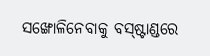ସଙ୍ଖୋଳିନେବାକୁ ବସ୍‌ଷ୍ଟାଣ୍ଡରେ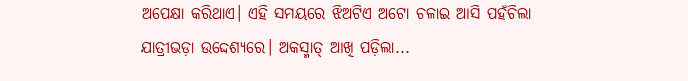ଅପେକ୍ଷା କରିଥାଏ। ଏହି ସମୟରେ ଝିଅଟିଏ ଅଟୋ ଚଳାଇ ଆସି ପହଁଚିଲା ଯାତ୍ରୀଭଡ଼ା ଉଦ୍ଦେଶ୍ୟରେ। ଅକସ୍ମାତ୍‌ ଆଖି ପଡ଼ିଲା...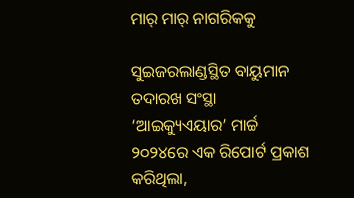ମାର୍‌ ମାର୍‌ ନାଗରିକକୁ

ସୁଇଜରଲାଣ୍ଡସ୍ଥିତ ବାୟୁମାନ ତଦାରଖ ସଂସ୍ଥା ‘ଆଇକ୍ୟୁଏୟାର’ ମାର୍ଚ୍ଚ ୨୦୨୪ରେ ଏକ ରିପୋର୍ଟ ପ୍ରକାଶ କରିଥିଲା,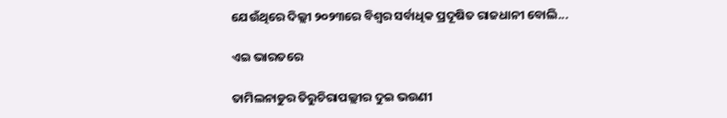ଯେଉଁଥିରେ ଦିଲ୍ଲୀ ୨୦୨୩ରେ ବିଶ୍ୱର ସର୍ବାଧିକ ପ୍ରଦୂଷିତ ରାଜଧାନୀ ବୋଲି...

ଏଇ ଭାରତରେ

ତାମିଲନାଡୁର ତିରୁଚିରାପଲ୍ଲୀର ଦୁଇ ଭଉଣୀ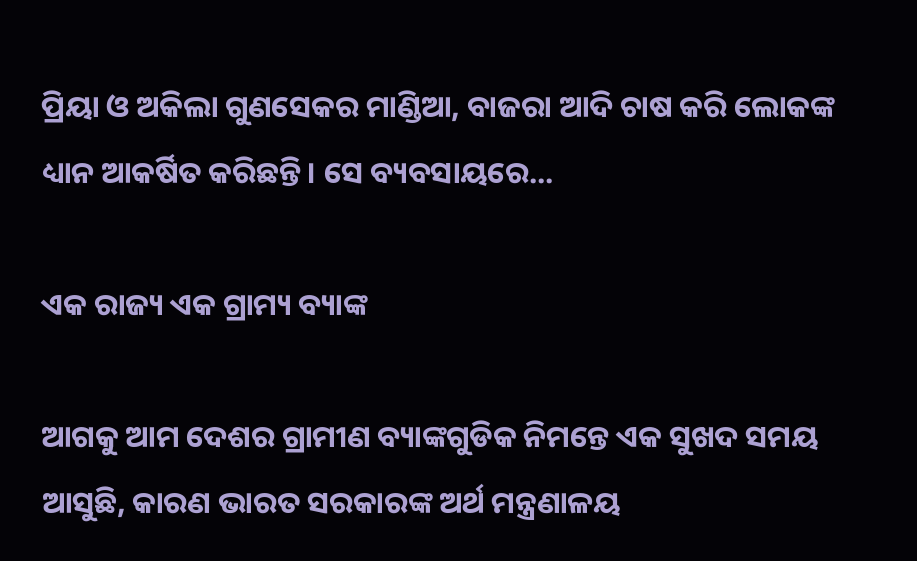ପ୍ରିୟା ଓ ଅକିଲା ଗୁଣସେକର ମାଣ୍ଡିଆ, ବାଜରା ଆଦି ଚାଷ କରି ଲୋକଙ୍କ ଧ୍ୟାନ ଆକର୍ଷିତ କରିଛନ୍ତି। ସେ ବ୍ୟବସାୟରେ...

ଏକ ରାଜ୍ୟ ଏକ ଗ୍ରାମ୍ୟ ବ୍ୟାଙ୍କ

ଆଗକୁ ଆମ ଦେଶର ଗ୍ରାମୀଣ ବ୍ୟାଙ୍କଗୁଡିକ ନିମନ୍ତେ ଏକ ସୁଖଦ ସମୟ ଆସୁଛି, କାରଣ ଭାରତ ସରକାରଙ୍କ ଅର୍ଥ ମନ୍ତ୍ରଣାଳୟ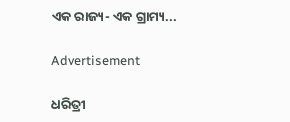ଏକ ରାଜ୍ୟ- ଏକ ଗ୍ରାମ୍ୟ...

Advertisement

ଧରିତ୍ରୀ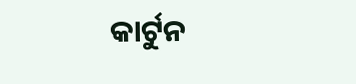କାର୍ଟୁନ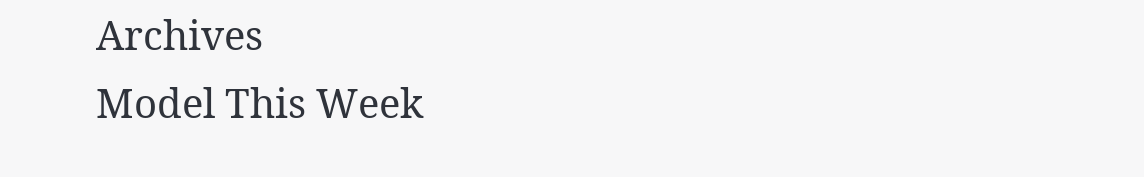Archives
Model This Week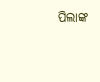ପିଲାଙ୍କ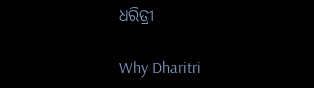ଧରିତ୍ରୀ

Why Dharitri